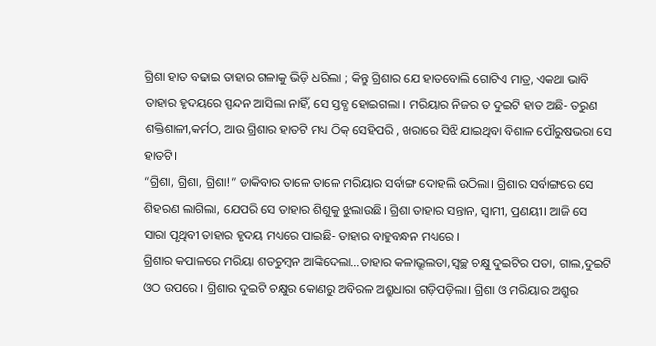ଗ୍ରିଶା ହାତ ବଢାଇ ତାହାର ଗଳାକୁ ଭିଡ଼ି ଧରିଲା ; କିନ୍ତୁ ଗ୍ରିଶାର ଯେ ହାତବୋଲି ଗୋଟିଏ ମାତ୍ର, ଏକଥା ଭାବି ତାହାର ହୃଦୟରେ ସ୍ପନ୍ଦନ ଆସିଲା ନାହିଁ, ସେ ସ୍ତବ୍ଧ ହୋଇଗଲା । ମରିୟାର ନିଜର ତ ଦୁଇଟି ହାତ ଅଛି- ତରୁଣ ଶକ୍ତିଶାଳୀ,କର୍ମଠ, ଆଉ ଗ୍ରିଶାର ହାତଟି ମଧ୍ୟ ଠିକ୍ ସେହିପରି , ଖରାରେ ସିଝି ଯାଇଥିବା ବିଶାଳ ପୌରୁଷଭରା ସେ ହାତଟି।
“ଗ୍ରିଶା, ଗ୍ରିଶା, ଗ୍ରିଶା!” ଡାକିବାର ତାଳେ ତାଳେ ମରିୟାର ସର୍ବାଙ୍ଗ ଦୋହଲି ଉଠିଲା। ଗ୍ରିଶାର ସର୍ବାଙ୍ଗରେ ସେ ଶିହରଣ ଲାଗିଲା, ଯେପରି ସେ ତାହାର ଶିଶୁକୁ ଝୁଲାଉଛି। ଗ୍ରିଶା ତାହାର ସନ୍ତାନ, ସ୍ବାମୀ, ପ୍ରଣୟୀ। ଆଜି ସେ ସାରା ପୃଥିବୀ ତାହାର ହୃଦୟ ମଧ୍ୟରେ ପାଇଛି- ତାହାର ବାହୁବନ୍ଧନ ମଧ୍ୟରେ ।
ଗ୍ରିଶାର କପାଳରେ ମରିୟା ଶତଚୁମ୍ବନ ଆଙ୍କିଦେଲା…ତାହାର କଳାଭ୍ରୂଲତା,ସ୍ବଚ୍ଛ ଚକ୍ଷୁ ଦୁଇଟିର ପତା, ଗାଲ,ଦୁଇଟି ଓଠ ଉପରେ । ଗ୍ରିଶାର ଦୁଇଟି ଚକ୍ଷୁର କୋଣରୁ ଅବିରଳ ଅଶ୍ରୁଧାରା ଗଡ଼ିପଡ଼ିଲା। ଗ୍ରିଶା ଓ ମରିୟାର ଅଶ୍ରୁର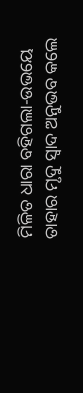ମିଳିତ ଧାରା ବହିଗଲା-ଉଭୟେ ତାହାର ମୃଦୁ ସ୍ବାଦ ଅନୁଭବ କଲେ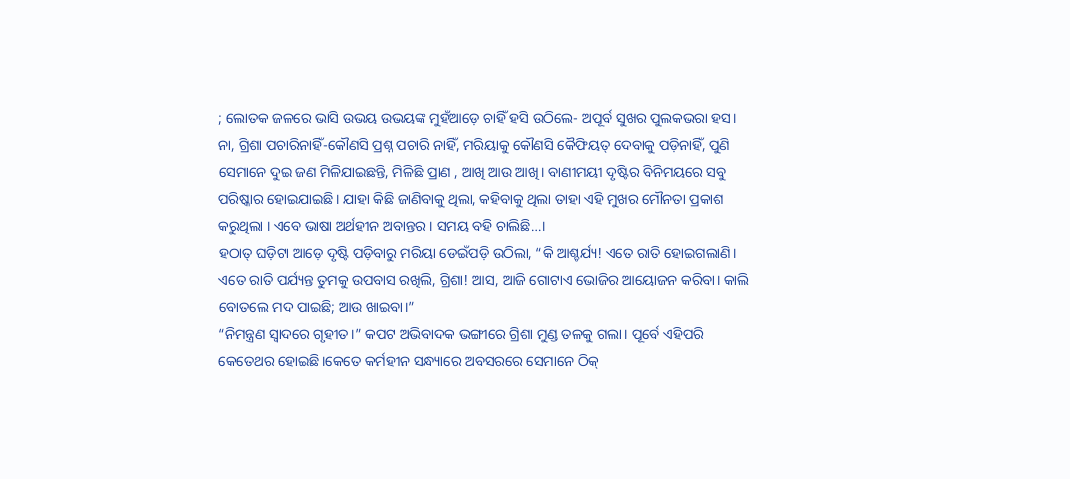; ଲୋତକ ଜଳରେ ଭାସି ଉଭୟ ଉଭୟଙ୍କ ମୁହଁଆଡ଼େ ଚାହିଁ ହସି ଉଠିଲେ- ଅପୂର୍ବ ସୁଖର ପୁଲକଭରା ହସ।
ନା, ଗ୍ରିଶା ପଚାରିନାହିଁ-କୌଣସି ପ୍ରଶ୍ନ ପଚାରି ନାହିଁ, ମରିୟାକୁ କୌଣସି କୈଫିୟତ୍ ଦେବାକୁ ପଡ଼ିନାହିଁ, ପୁଣି ସେମାନେ ଦୁଇ ଜଣ ମିଳିଯାଇଛନ୍ତି, ମିଳିଛି ପ୍ରାଣ , ଆଖି ଆଉ ଆଖି। ବାଣୀମୟୀ ଦୃଷ୍ଟିର ବିନିମୟରେ ସବୁ ପରିଷ୍କାର ହୋଇଯାଇଛି। ଯାହା କିଛି ଜାଣିବାକୁ ଥିଲା, କହିବାକୁ ଥିଲା ତାହା ଏହି ମୁଖର ମୌନତା ପ୍ରକାଶ କରୁଥିଲା । ଏବେ ଭାଷା ଅର୍ଥହୀନ ଅବାନ୍ତର । ସମୟ ବହି ଚାଲିଛି…।
ହଠାତ୍ ଘଡ଼ିଟା ଆଡ଼େ ଦୃଷ୍ଟି ପଡ଼ିବାରୁ ମରିୟା ଡେଇଁପଡ଼ି ଉଠିଲା, “କି ଆଶ୍ଚର୍ଯ୍ୟ! ଏତେ ରାତି ହୋଇଗଲାଣି। ଏତେ ରାତି ପର୍ଯ୍ୟନ୍ତ ତୁମକୁ ଉପବାସ ରଖିଲି, ଗ୍ରିଶା! ଆସ, ଆଜି ଗୋଟାଏ ଭୋଜିର ଆୟୋଜନ କରିବା। କାଲି ବୋତଲେ ମଦ ପାଇଛି; ଆଉ ଖାଇବା।”
“ନିମନ୍ତ୍ରଣ ସ୍ବାଦରେ ଗୃହୀତ।” କପଟ ଅଭିବାଦକ ଭଙ୍ଗୀରେ ଗ୍ରିଶା ମୁଣ୍ଡ ତଳକୁ ଗଲା। ପୂର୍ବେ ଏହିପରି କେତେଥର ହୋଇଛି।କେତେ କର୍ମହୀନ ସନ୍ଧ୍ୟାରେ ଅବସରରେ ସେମାନେ ଠିକ୍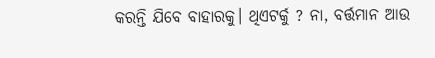କରନ୍ତି ଯିବେ ବାହାରକୁ। ଥିଏଟର୍କୁ ? ନା, ବର୍ତ୍ତମାନ ଆଉ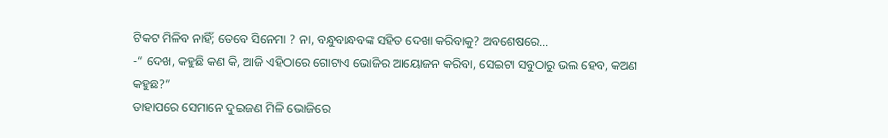ଟିକଟ ମିଳିବ ନାହିଁ; ତେବେ ସିନେମା ? ନା, ବନ୍ଧୁବାନ୍ଧବଙ୍କ ସହିତ ଦେଖା କରିବାକୁ? ଅବଶେଷରେ…
-“ ଦେଖ, କହୁଛି କଣ କି, ଆଜି ଏହିଠାରେ ଗୋଟାଏ ଭୋଜିର ଆୟୋଜନ କରିବା, ସେଇଟା ସବୁଠାରୁ ଭଲ ହେବ, କଅଣ କହୁଛ?”
ତାହାପରେ ସେମାନେ ଦୁଇଜଣ ମିଳି ଭୋଜିରେ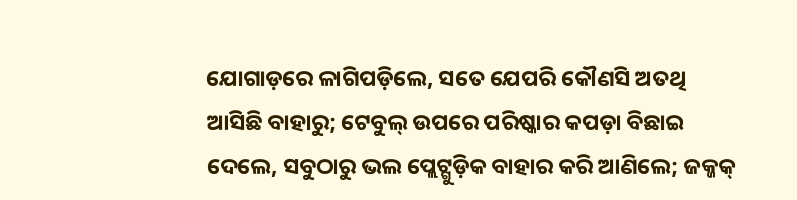ଯୋଗାଡ଼ରେ ଳାଗିପଡ଼ିଲେ, ସତେ ଯେପରି କୌଣସି ଅତଥି ଆସିଛି ବାହାରୁ; ଟେବୁଲ୍ ଉପରେ ପରିଷ୍କାର କପଡ଼ା ବିଛାଇ ଦେଲେ, ସବୁଠାରୁ ଭଲ ପ୍ଲେଟ୍ଗୁଡ଼ିକ ବାହାର କରି ଆଣିଲେ; ଜକ୍ଜକ୍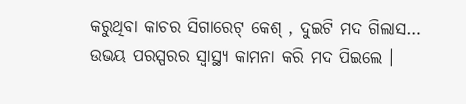କରୁଥିବା କାଚର ସିଗାରେଟ୍ କେଶ୍ , ଦୁଇଟି ମଦ ଗିଲାସ…
ଉଭୟ ପରସ୍ପରର ସ୍ବାସ୍ଥ୍ୟ କାମନା କରି ମଦ ପିଇଲେ ।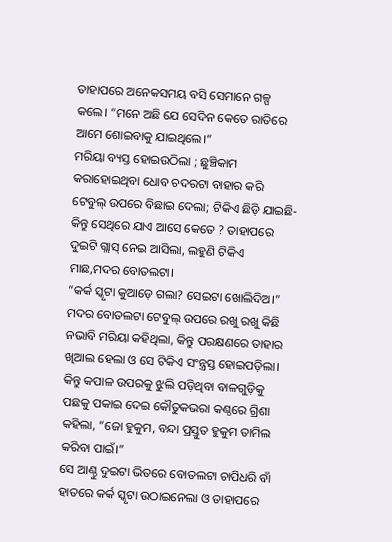ତାହାପରେ ଅନେକସମୟ ବସି ସେମାନେ ଗଳ୍ପ କଲେ। “ମନେ ଅଛି ଯେ ସେଦିନ କେତେ ରାତିରେ ଆମେ ଶୋଇବାକୁ ଯାଇଥିଲେ।”
ମରିୟା ବ୍ୟସ୍ତ ହୋଇଉଠିଲା ; ଛୁଞ୍ଚିକାମ କରାହୋଇଥିବା ଧୋବ ଚଦରଟା ବାହାର କରି ଟେବୁଲ୍ ଉପରେ ବିଛାଇ ଦେଲା; ଟିକିଏ ଛିଡ଼ି ଯାଇଛି-କିନ୍ତୁ ସେଥିରେ ଯାଏ ଆସେ କେତେ ? ତାହାପରେ ଦୁଇଟି ଗ୍ଲାସ୍ ନେଇ ଆସିଲା, ଲହୁଣି ଟିକିଏ ମାଛ,ମଦର ବୋତଲଟା।
“କର୍କ ସ୍କୃଟା କୁଆଡ଼େ ଗଲା? ସେଇଟା ଖୋଲିଦିଅ।” ମଦର ବୋତଲଟା ଟେବୁଲ୍ ଉପରେ ରଖୁ ରଖୁ କିଛି ନଭାବି ମରିୟା କହିଥିଲା, କିନ୍ତୁ ପରକ୍ଷଣରେ ତାହାର ଖିଆଲ ହେଲା ଓ ସେ ଟିକିଏ ସଂନ୍ତ୍ରସ୍ତ ହୋଇପଡ଼ିଲା। କିନ୍ତୁ କପାଳ ଉପରକୁ ଝୁଲି ପଡ଼ିଥିବା ବାଳଗୁଡ଼ିକୁ ପଛକୁ ପକାଇ ଦେଇ କୌତୁକଭରା କଣ୍ଠରେ ଗ୍ରିଶା କହିଲା, “ଜୋ ହୁକୁମ, ବନ୍ଦା ପ୍ରସ୍ତୁତ ହୁକୁମ ତାମିଲ କରିବା ପାଇଁ।”
ସେ ଆଣ୍ଠୁ ଦୁଇଟା ଭିତରେ ବୋତଲଟା ଚାପିଧରି ବାଁ ହାତରେ କର୍କ ସ୍କୃଟା ଉଠାଇନେଲା ଓ ତାହାପରେ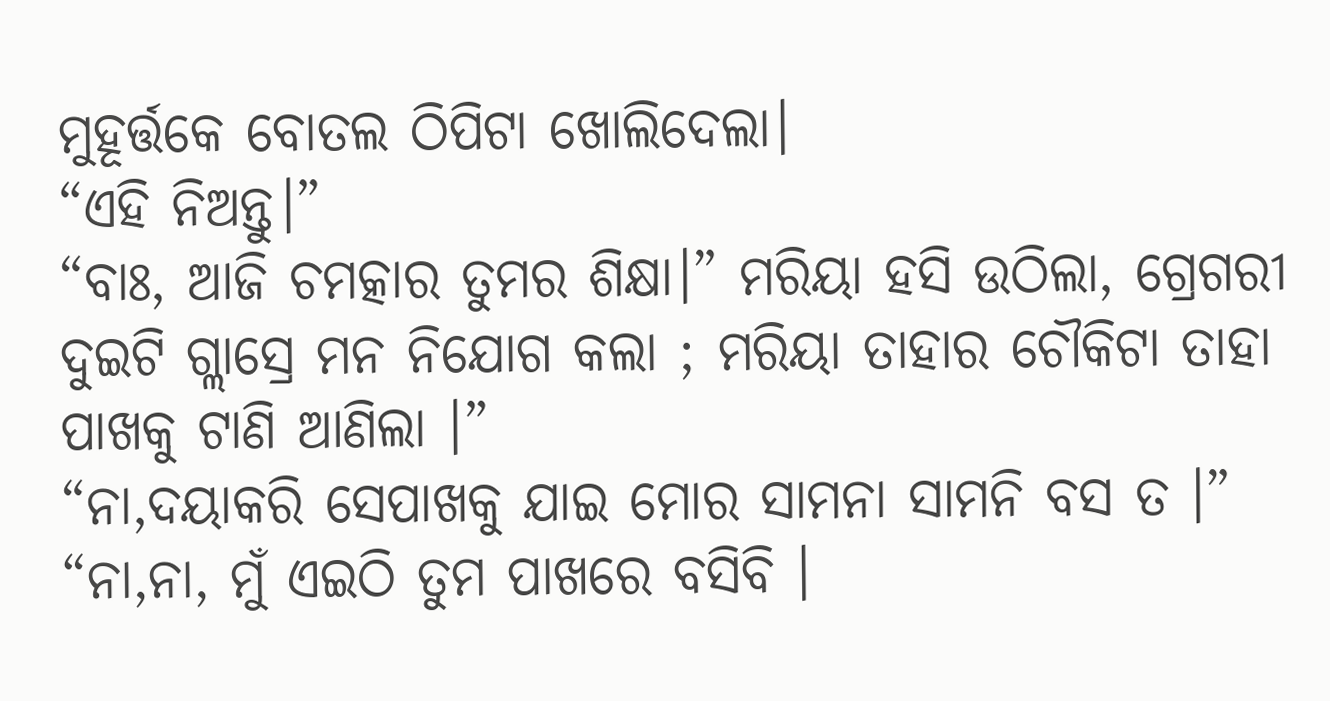ମୁହୂର୍ତ୍ତକେ ବୋତଲ ଠିପିଟା ଖୋଲିଦେଲା।
“ଏହି ନିଅନ୍ତୁ।”
“ବାଃ, ଆଜି ଚମତ୍କାର ତୁମର ଶିକ୍ଷା।” ମରିୟା ହସି ଉଠିଲା, ଗ୍ରେଗରୀ ଦୁଇଟି ଗ୍ଲାସ୍ରେ ମନ ନିଯୋଗ କଲା ; ମରିୟା ତାହାର ଚୌକିଟା ତାହା ପାଖକୁ ଟାଣି ଆଣିଲା ।”
“ନା,ଦୟାକରି ସେପାଖକୁ ଯାଇ ମୋର ସାମନା ସାମନି ବସ ତ ।”
“ନା,ନା, ମୁଁ ଏଇଠି ତୁମ ପାଖରେ ବସିବି ।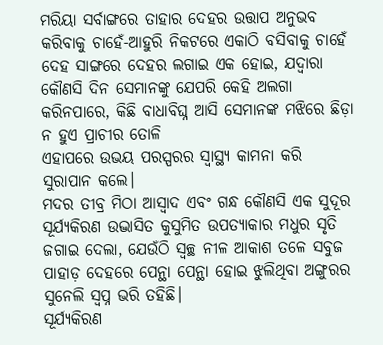ମରିୟା ସର୍ବାଙ୍ଗରେ ତାହାର ଦେହର ଉତ୍ତାପ ଅନୁଭବ କରିବାକୁ ଚାହେଁ-ଆହୁରି ନିକଟରେ ଏକାଠି ବସିବାକୁ ଚାହେଁ ଦେହ ସାଙ୍ଗରେ ଦେହର ଲଗାଇ ଏକ ହୋଇ, ଯଦ୍ବାରା କୌଣସି ଦିନ ସେମାନଙ୍କୁ ଯେପରି କେହି ଅଲଗା କରିନପାରେ, କିଛି ବାଧାବିଘ୍ନ ଆସି ସେମାନଙ୍କ ମଝିରେ ଛିଡ଼ା ନ ହୁଏ ପ୍ରାଚୀର ତୋଳି
ଏହାପରେ ଉଭୟ ପରସ୍ପରର ସ୍ବାସ୍ଥ୍ୟ କାମନା କରି ସୁରାପାନ କଲେ।
ମଦର ତୀବ୍ର ମିଠା ଆସ୍ବାଦ ଏବଂ ଗନ୍ଧ କୌଣସି ଏକ ସୁଦୂର ସୂର୍ଯ୍ୟକିରଣ ଉଦ୍ଭାସିତ କୁସୁମିତ ଉପତ୍ୟାକାର ମଧୁର ସୃତି ଜଗାଇ ଦେଲା, ଯେଉଁଠି ସ୍ବଚ୍ଛ ନୀଳ ଆକାଶ ତଳେ ସବୁଜ ପାହାଡ଼ ଦେହରେ ପେନ୍ଥା ପେନ୍ଥା ହୋଇ ଝୁଲିଥିବା ଅଙ୍ଗୁରର ସୁନେଲି ସ୍ବପ୍ନ ଭରି ତହିଛି।
ସୂର୍ଯ୍ୟକିରଣ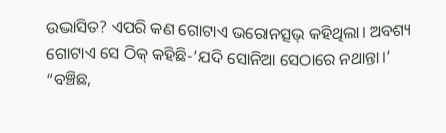ଉଦ୍ଭାସିତ? ଏପରି କଣ ଗୋଟାଏ ଭରୋନତ୍ସଭ୍ କହିଥିଲା। ଅବଶ୍ୟ ଗୋଟାଏ ସେ ଠିକ୍ କହିଛି-‘ଯଦି ସୋନିଆ ସେଠାରେ ନଥାନ୍ତା।’
“ବଞ୍ଚିଛ,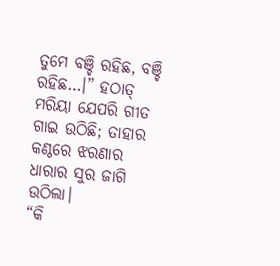ତୁମେ ବଞ୍ଚି ରହିଛ, ବଞ୍ଚି ରହିଛ…।” ହଠାତ୍ ମରିୟା ଯେପରି ଗୀତ ଗାଇ ଉଠିଛି; ତାହାର କଣ୍ଠରେ ଝରଣାର ଧାରାର ସୁର ଜାଗି ଉଠିଲା।
“କି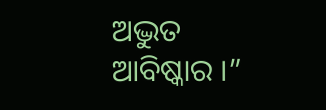ଅଦ୍ଭୁତ ଆବିଷ୍କାର ।”